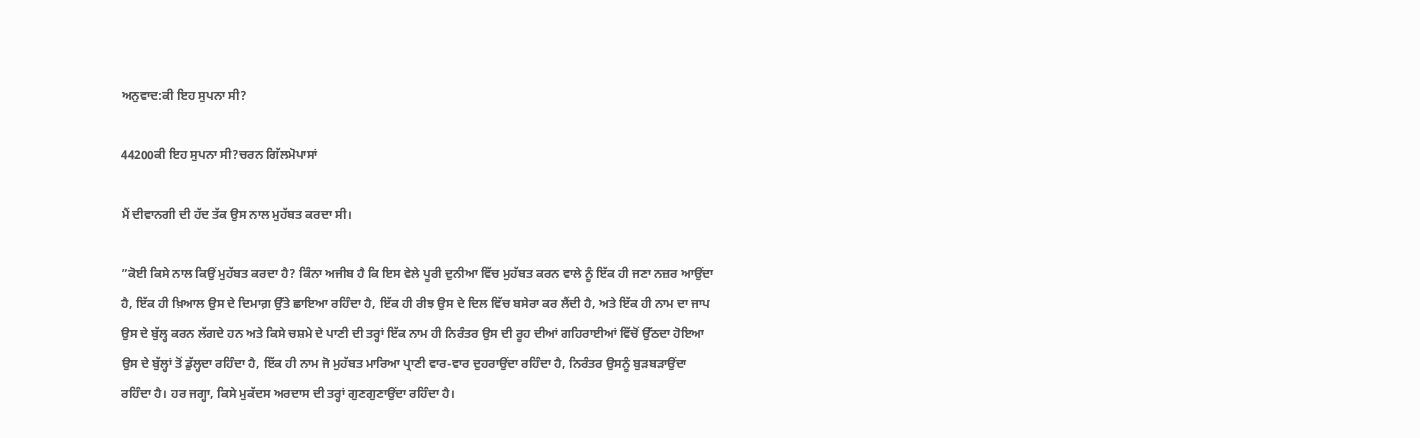ਅਨੁਵਾਦ:ਕੀ ਇਹ ਸੁਪਨਾ ਸੀ?

44200ਕੀ ਇਹ ਸੁਪਨਾ ਸੀ?ਚਰਨ ਗਿੱਲਮੋਪਾਸਾਂ

ਮੈਂ ਦੀਵਾਨਗੀ ਦੀ ਹੱਦ ਤੱਕ ਉਸ ਨਾਲ ਮੁਹੱਬਤ ਕਰਦਾ ਸੀ।

”ਕੋਈ ਕਿਸੇ ਨਾਲ ਕਿਉਂ ਮੁਹੱਬਤ ਕਰਦਾ ਹੈ? ਕਿੰਨਾ ਅਜੀਬ ਹੈ ਕਿ ਇਸ ਵੇਲੇ ਪੂਰੀ ਦੁਨੀਆ ਵਿੱਚ ਮੁਹੱਬਤ ਕਰਨ ਵਾਲੇ ਨੂੰ ਇੱਕ ਹੀ ਜਣਾ ਨਜ਼ਰ ਆਉਂਦਾ ਹੈ, ਇੱਕ ਹੀ ਖ਼ਿਆਲ ਉਸ ਦੇ ਦਿਮਾਗ਼ ਉੱਤੇ ਛਾਇਆ ਰਹਿੰਦਾ ਹੈ, ਇੱਕ ਹੀ ਰੀਝ ਉਸ ਦੇ ਦਿਲ ਵਿੱਚ ਬਸੇਰਾ ਕਰ ਲੈਂਦੀ ਹੈ, ਅਤੇ ਇੱਕ ਹੀ ਨਾਮ ਦਾ ਜਾਪ ਉਸ ਦੇ ਬੁੱਲ੍ਹ ਕਰਨ ਲੱਗਦੇ ਹਨ ਅਤੇ ਕਿਸੇ ਚਸ਼ਮੇ ਦੇ ਪਾਣੀ ਦੀ ਤਰ੍ਹਾਂ ਇੱਕ ਨਾਮ ਹੀ ਨਿਰੰਤਰ ਉਸ ਦੀ ਰੂਹ ਦੀਆਂ ਗਹਿਰਾਈਆਂ ਵਿੱਚੋਂ ਉੱਠਦਾ ਹੋਇਆ ਉਸ ਦੇ ਬੁੱਲ੍ਹਾਂ ਤੋਂ ਡੁੱਲ੍ਹਦਾ ਰਹਿੰਦਾ ਹੈ, ਇੱਕ ਹੀ ਨਾਮ ਜੋ ਮੁਹੱਬਤ ਮਾਰਿਆ ਪ੍ਰਾਣੀ ਵਾਰ-ਵਾਰ ਦੁਹਰਾਉਂਦਾ ਰਹਿੰਦਾ ਹੈ, ਨਿਰੰਤਰ ਉਸਨੂੰ ਬੁੜਬੜਾਉਂਦਾ ਰਹਿੰਦਾ ਹੈ। ਹਰ ਜਗ੍ਹਾ, ਕਿਸੇ ਮੁਕੱਦਸ ਅਰਦਾਸ ਦੀ ਤਰ੍ਹਾਂ ਗੁਣਗੁਣਾਉਂਦਾ ਰਹਿੰਦਾ ਹੈ।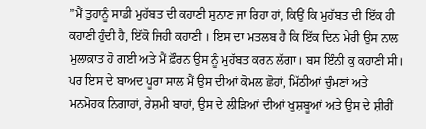”ਮੈਂ ਤੁਹਾਨੂੰ ਸਾਡੀ ਮੁਹੱਬਤ ਦੀ ਕਹਾਣੀ ਸੁਨਾਣ ਜਾ ਰਿਹਾ ਹਾਂ, ਕਿਉਂ ਕਿ ਮੁਹੱਬਤ ਦੀ ਇੱਕ ਹੀ ਕਹਾਣੀ ਹੁੰਦੀ ਹੈ, ਇੱਕੋ ਜਿਹੀ ਕਹਾਣੀ । ਇਸ ਦਾ ਮਤਲਬ ਹੈ ਕਿ ਇੱਕ ਦਿਨ ਮੇਰੀ ਉਸ ਨਾਲ ਮੁਲਾਕ਼ਾਤ ਹੋ ਗਈ ਅਤੇ ਮੈਂ ਫ਼ੌਰਨ ਉਸ ਨੂੰ ਮੁਹੱਬਤ ਕਰਨ ਲੱਗਾ। ਬਸ ਇੰਨੀ ਕੁ ਕਹਾਣੀ ਸੀ। ਪਰ ਇਸ ਦੇ ਬਾਅਦ ਪੂਰਾ ਸਾਲ ਮੈਂ ਉਸ ਦੀਆਂ ਕੋਮਲ ਛੋਹਾਂ, ਮਿੱਠੀਆਂ ਚੁੰਮਣਾਂ ਅਤੇ ਮਨਮੋਹਕ ਨਿਗਾਹਾਂ, ਰੇਸ਼ਮੀ ਬਾਹਾਂ, ਉਸ ਦੇ ਲੀੜਿਆਂ ਦੀਆਂ ਖੁਸ਼ਬੂਆਂ ਅਤੇ ਉਸ ਦੇ ਸ਼ੀਰੀਂ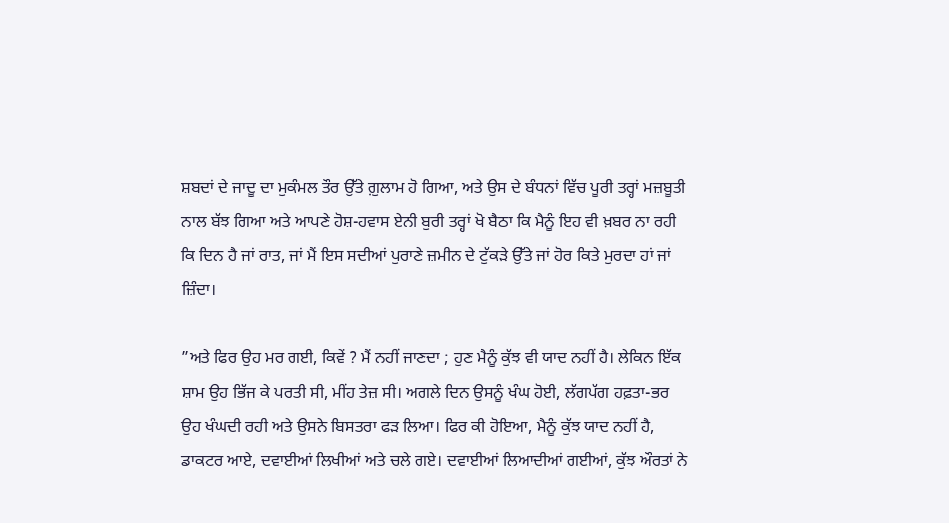ਸ਼ਬਦਾਂ ਦੇ ਜਾਦੂ ਦਾ ਮੁਕੰਮਲ ਤੌਰ ਉੱਤੇ ਗ਼ੁਲਾਮ ਹੋ ਗਿਆ, ਅਤੇ ਉਸ ਦੇ ਬੰਧਨਾਂ ਵਿੱਚ ਪੂਰੀ ਤਰ੍ਹਾਂ ਮਜ਼ਬੂਤੀ ਨਾਲ ਬੱਝ ਗਿਆ ਅਤੇ ਆਪਣੇ ਹੋਸ਼-ਹਵਾਸ ਏਨੀ ਬੁਰੀ ਤਰ੍ਹਾਂ ਖੋ ਬੈਠਾ ਕਿ ਮੈਨੂੰ ਇਹ ਵੀ ਖ਼ਬਰ ਨਾ ਰਹੀ ਕਿ ਦਿਨ ਹੈ ਜਾਂ ਰਾਤ, ਜਾਂ ਮੈਂ ਇਸ ਸਦੀਆਂ ਪੁਰਾਣੇ ਜ਼ਮੀਨ ਦੇ ਟੁੱਕੜੇ ਉੱਤੇ ਜਾਂ ਹੋਰ ਕਿਤੇ ਮੁਰਦਾ ਹਾਂ ਜਾਂ ਜ਼ਿੰਦਾ।

”ਅਤੇ ਫਿਰ ਉਹ ਮਰ ਗਈ, ਕਿਵੇਂ ? ਮੈਂ ਨਹੀਂ ਜਾਣਦਾ ; ਹੁਣ ਮੈਨੂੰ ਕੁੱਝ ਵੀ ਯਾਦ ਨਹੀਂ ਹੈ। ਲੇਕਿਨ ਇੱਕ ਸ਼ਾਮ ਉਹ ਭਿੱਜ ਕੇ ਪਰਤੀ ਸੀ, ਮੀਂਹ ਤੇਜ਼ ਸੀ। ਅਗਲੇ ਦਿਨ ਉਸਨੂੰ ਖੰਘ ਹੋਈ, ਲੱਗਪੱਗ ਹਫ਼ਤਾ-ਭਰ ਉਹ ਖੰਘਦੀ ਰਹੀ ਅਤੇ ਉਸਨੇ ਬਿਸਤਰਾ ਫੜ ਲਿਆ। ਫਿਰ ਕੀ ਹੋਇਆ, ਮੈਨੂੰ ਕੁੱਝ ਯਾਦ ਨਹੀਂ ਹੈ, ਡਾਕਟਰ ਆਏ, ਦਵਾਈਆਂ ਲਿਖੀਆਂ ਅਤੇ ਚਲੇ ਗਏ। ਦਵਾਈਆਂ ਲਿਆਦੀਆਂ ਗਈਆਂ, ਕੁੱਝ ਔਰਤਾਂ ਨੇ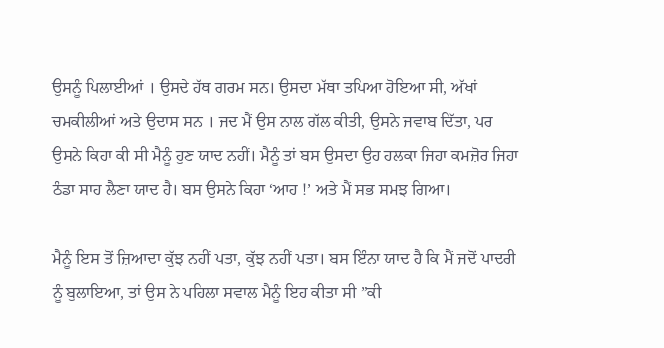ਉਸਨੂੰ ਪਿਲਾਈਆਂ । ਉਸਦੇ ਹੱਥ ਗਰਮ ਸਨ। ਉਸਦਾ ਮੱਥਾ ਤਪਿਆ ਹੋਇਆ ਸੀ, ਅੱਖਾਂ ਚਮਕੀਲੀਆਂ ਅਤੇ ਉਦਾਸ ਸਨ । ਜਦ ਮੈਂ ਉਸ ਨਾਲ ਗੱਲ ਕੀਤੀ, ਉਸਨੇ ਜਵਾਬ ਦਿੱਤਾ, ਪਰ ਉਸਨੇ ਕਿਹਾ ਕੀ ਸੀ ਮੈਨੂੰ ਹੁਣ ਯਾਦ ਨਹੀਂ। ਮੈਨੂੰ ਤਾਂ ਬਸ ਉਸਦਾ ਉਹ ਹਲਕਾ ਜਿਹਾ ਕਮਜ਼ੋਰ ਜਿਹਾ ਠੰਡਾ ਸਾਹ ਲੈਣਾ ਯਾਦ ਹੈ। ਬਸ ਉਸਨੇ ਕਿਹਾ ‘ਆਹ !’ ਅਤੇ ਮੈਂ ਸਭ ਸਮਝ ਗਿਆ।

ਮੈਨੂੰ ਇਸ ਤੋਂ ਜ਼ਿਆਦਾ ਕੁੱਝ ਨਹੀਂ ਪਤਾ, ਕੁੱਝ ਨਹੀਂ ਪਤਾ। ਬਸ ਇੰਨਾ ਯਾਦ ਹੈ ਕਿ ਮੈਂ ਜਦੋਂ ਪਾਦਰੀ ਨੂੰ ਬੁਲਾਇਆ, ਤਾਂ ਉਸ ਨੇ ਪਹਿਲਾ ਸਵਾਲ ਮੈਨੂੰ ਇਹ ਕੀਤਾ ਸੀ ”ਕੀ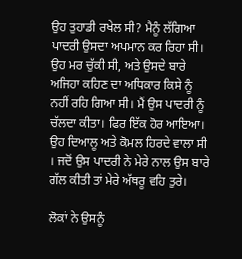ਉਹ ਤੁਹਾਡੀ ਰਖੇਲ ਸੀ? ਮੈਨੂੰ ਲੱਗਿਆ ਪਾਦਰੀ ਉਸਦਾ ਅਪਮਾਨ ਕਰ ਰਿਹਾ ਸੀ। ਉਹ ਮਰ ਚੁੱਕੀ ਸੀ, ਅਤੇ ਉਸਦੇ ਬਾਰੇ ਅਜਿਹਾ ਕਹਿਣ ਦਾ ਅਧਿਕਾਰ ਕਿਸੇ ਨੂੰ ਨਹੀਂ ਰਹਿ ਗਿਆ ਸੀ। ਮੈਂ ਉਸ ਪਾਦਰੀ ਨੂੰ ਚੱਲਦਾ ਕੀਤਾ। ਫਿਰ ਇੱਕ ਹੋਰ ਆਇਆ। ਉਹ ਦਿਆਲੂ ਅਤੇ ਕੋਮਲ ਹਿਰਦੇ ਵਾਲਾ ਸੀ । ਜਦੋਂ ਉਸ ਪਾਦਰੀ ਨੇ ਮੇਰੇ ਨਾਲ ਉਸ ਬਾਰੇ ਗੱਲ ਕੀਤੀ ਤਾਂ ਮੇਰੇ ਅੱਥਰੂ ਵਹਿ ਤੁਰੇ।

ਲੋਕਾਂ ਨੇ ਉਸਨੂੰ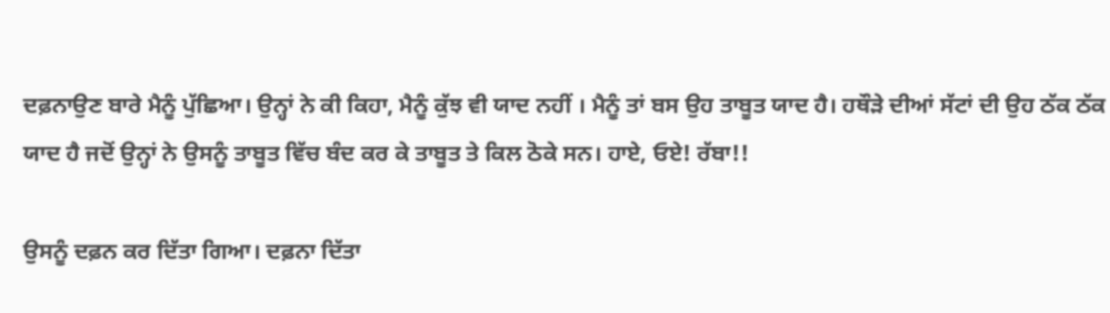ਦਫ਼ਨਾਉਣ ਬਾਰੇ ਮੈਨੂੰ ਪੁੱਛਿਆ। ਉਨ੍ਹਾਂ ਨੇ ਕੀ ਕਿਹਾ, ਮੈਨੂੰ ਕੁੱਝ ਵੀ ਯਾਦ ਨਹੀਂ । ਮੈਨੂੰ ਤਾਂ ਬਸ ਉਹ ਤਾਬੂਤ ਯਾਦ ਹੈ। ਹਥੌੜੇ ਦੀਆਂ ਸੱਟਾਂ ਦੀ ਉਹ ਠੱਕ ਠੱਕ ਯਾਦ ਹੈ ਜਦੋਂ ਉਨ੍ਹਾਂ ਨੇ ਉਸਨੂੰ ਤਾਬੂਤ ਵਿੱਚ ਬੰਦ ਕਰ ਕੇ ਤਾਬੂਤ ਤੇ ਕਿਲ ਠੋਕੇ ਸਨ। ਹਾਏ, ਓਏ! ਰੱਬਾ!!

ਉਸਨੂੰ ਦਫ਼ਨ ਕਰ ਦਿੱਤਾ ਗਿਆ। ਦਫ਼ਨਾ ਦਿੱਤਾ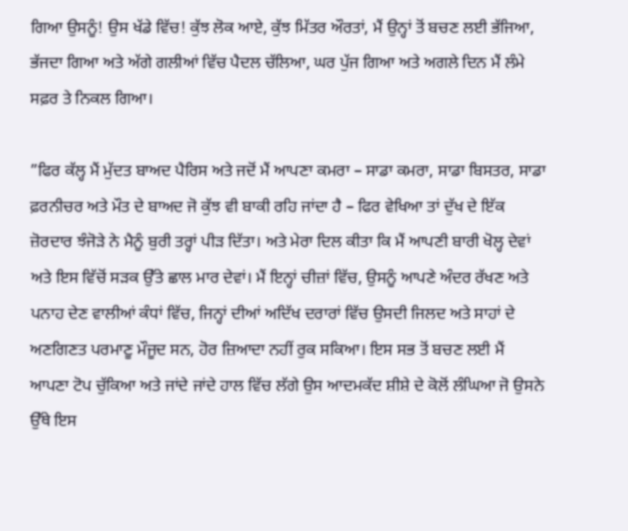ਗਿਆ ਉਸਨੂੰ! ਉਸ ਖੱਡੇ ਵਿੱਚ! ਕੁੱਝ ਲੋਕ ਆਏ, ਕੁੱਝ ਮਿੱਤਰ ਔਰਤਾਂ, ਮੈਂ ਉਨ੍ਹਾਂ ਤੋਂ ਬਚਣ ਲਈ ਭੱਜਿਆ, ਭੱਜਦਾ ਗਿਆ ਅਤੇ ਅੱਗੇ ਗਲੀਆਂ ਵਿੱਚ ਪੈਦਲ ਚੱਲਿਆ, ਘਰ ਪੁੱਜ ਗਿਆ ਅਤੇ ਅਗਲੇ ਦਿਨ ਮੈਂ ਲੰਮੇ ਸਫ਼ਰ ਤੇ ਨਿਕਲ ਗਿਆ।

”ਫਿਰ ਕੱਲ੍ਹ ਮੈਂ ਮੁੱਦਤ ਬਾਅਦ ਪੈਰਿਸ ਅਤੇ ਜਦੋਂ ਮੈਂ ਆਪਣਾ ਕਮਰਾ – ਸਾਡਾ ਕਮਰਾ, ਸਾਡਾ ਬਿਸਤਰ, ਸਾਡਾ ਫ਼ਰਨੀਚਰ ਅਤੇ ਮੌਤ ਦੇ ਬਾਅਦ ਜੋ ਕੁੱਝ ਵੀ ਬਾਕੀ ਰਹਿ ਜਾਂਦਾ ਹੈ – ਫਿਰ ਵੇਖਿਆ ਤਾਂ ਦੁੱਖ ਦੇ ਇੱਕ ਜ਼ੋਰਦਾਰ ਝੰਜੋੜੇ ਨੇ ਮੈਨੂੰ ਬੁਰੀ ਤਰ੍ਹਾਂ ਪੀੜ ਦਿੱਤਾ। ਅਤੇ ਮੇਰਾ ਦਿਲ ਕੀਤਾ ਕਿ ਮੈਂ ਆਪਣੀ ਬਾਰੀ ਖੋਲ੍ਹ ਦੇਵਾਂ ਅਤੇ ਇਸ ਵਿੱਚੋਂ ਸੜਕ ਉੱਤੇ ਛਾਲ ਮਾਰ ਦੇਵਾਂ। ਮੈਂ ਇਨ੍ਹਾਂ ਚੀਜ਼ਾਂ ਵਿੱਚ, ਉਸਨੂੰ ਆਪਣੇ ਅੰਦਰ ਰੱਖਣ ਅਤੇ ਪਨਾਹ ਦੇਣ ਵਾਲੀਆਂ ਕੰਧਾਂ ਵਿੱਚ, ਜਿਨ੍ਹਾਂ ਦੀਆਂ ਅਦਿੱਖ ਦਰਾਰਾਂ ਵਿੱਚ ਉਸਦੀ ਜਿਲਦ ਅਤੇ ਸਾਹਾਂ ਦੇ ਅਣਗਿਣਤ ਪਰਮਾਣੂ ਮੌਜੂਦ ਸਨ, ਹੋਰ ਜ਼ਿਆਦਾ ਨਹੀਂ ਰੁਕ ਸਕਿਆ। ਇਸ ਸਭ ਤੋਂ ਬਚਣ ਲਈ ਮੈਂ ਆਪਣਾ ਟੋਪ ਚੁੱਕਿਆ ਅਤੇ ਜਾਂਦੇ ਜਾਂਦੇ ਹਾਲ ਵਿੱਚ ਲੱਗੇ ਉਸ ਆਦਮਕੱਦ ਸ਼ੀਸ਼ੇ ਦੇ ਕੋਲੋਂ ਲੰਘਿਆ ਜੋ ਉਸਨੇ ਉੱਥੇ ਇਸ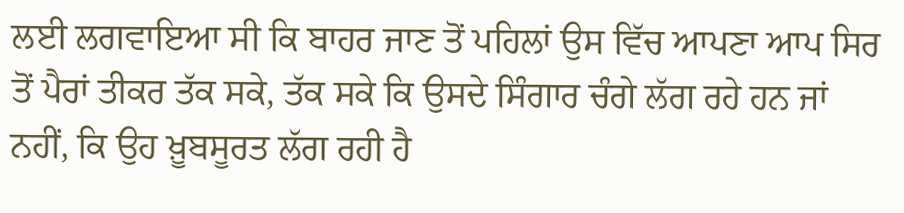ਲਈ ਲਗਵਾਇਆ ਸੀ ਕਿ ਬਾਹਰ ਜਾਣ ਤੋਂ ਪਹਿਲਾਂ ਉਸ ਵਿੱਚ ਆਪਣਾ ਆਪ ਸਿਰ ਤੋਂ ਪੈਰਾਂ ਤੀਕਰ ਤੱਕ ਸਕੇ, ਤੱਕ ਸਕੇ ਕਿ ਉਸਦੇ ਸਿੰਗਾਰ ਚੰਗੇ ਲੱਗ ਰਹੇ ਹਨ ਜਾਂ ਨਹੀਂ, ਕਿ ਉਹ ਖ਼ੂਬਸੂਰਤ ਲੱਗ ਰਹੀ ਹੈ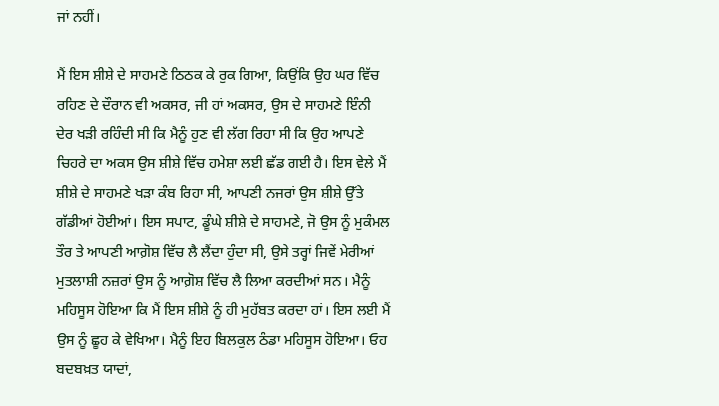ਜਾਂ ਨਹੀਂ।

ਮੈਂ ਇਸ ਸ਼ੀਸ਼ੇ ਦੇ ਸਾਹਮਣੇ ਠਿਠਕ ਕੇ ਰੁਕ ਗਿਆ, ਕਿਉਂਕਿ ਉਹ ਘਰ ਵਿੱਚ ਰਹਿਣ ਦੇ ਦੌਰਾਨ ਵੀ ਅਕਸਰ, ਜੀ ਹਾਂ ਅਕਸਰ, ਉਸ ਦੇ ਸਾਹਮਣੇ ਇੰਨੀ ਦੇਰ ਖੜੀ ਰਹਿੰਦੀ ਸੀ ਕਿ ਮੈਨੂੰ ਹੁਣ ਵੀ ਲੱਗ ਰਿਹਾ ਸੀ ਕਿ ਉਹ ਆਪਣੇ ਚਿਹਰੇ ਦਾ ਅਕਸ ਉਸ ਸ਼ੀਸ਼ੇ ਵਿੱਚ ਹਮੇਸ਼ਾ ਲਈ ਛੱਡ ਗਈ ਹੈ। ਇਸ ਵੇਲੇ ਮੈਂ ਸ਼ੀਸ਼ੇ ਦੇ ਸਾਹਮਣੇ ਖੜਾ ਕੰਬ ਰਿਹਾ ਸੀ, ਆਪਣੀ ਨਜਰਾਂ ਉਸ ਸ਼ੀਸ਼ੇ ਉੱਤੇ ਗੱਡੀਆਂ ਹੋਈਆਂ। ਇਸ ਸਪਾਟ, ਡੂੰਘੇ ਸ਼ੀਸ਼ੇ ਦੇ ਸਾਹਮਣੇ, ਜੋ ਉਸ ਨੂੰ ਮੁਕੰਮਲ ਤੌਰ ਤੇ ਆਪਣੀ ਆਗ਼ੋਸ਼ ਵਿੱਚ ਲੈ ਲੈਂਦਾ ਹੁੰਦਾ ਸੀ, ਉਸੇ ਤਰ੍ਹਾਂ ਜਿਵੇਂ ਮੇਰੀਆਂ ਮੁਤਲਾਸ਼ੀ ਨਜ਼ਰਾਂ ਉਸ ਨੂੰ ਆਗ਼ੋਸ਼ ਵਿੱਚ ਲੈ ਲਿਆ ਕਰਦੀਆਂ ਸਨ। ਮੈਨੂੰ ਮਹਿਸੂਸ ਹੋਇਆ ਕਿ ਮੈਂ ਇਸ ਸ਼ੀਸ਼ੇ ਨੂੰ ਹੀ ਮੁਹੱਬਤ ਕਰਦਾ ਹਾਂ। ਇਸ ਲਈ ਮੈਂ ਉਸ ਨੂੰ ਛੂਹ ਕੇ ਵੇਖਿਆ। ਮੈਨੂੰ ਇਹ ਬਿਲਕੁਲ ਠੰਡਾ ਮਹਿਸੂਸ ਹੋਇਆ। ਓਹ ਬਦਬਖ਼ਤ ਯਾਦਾਂ,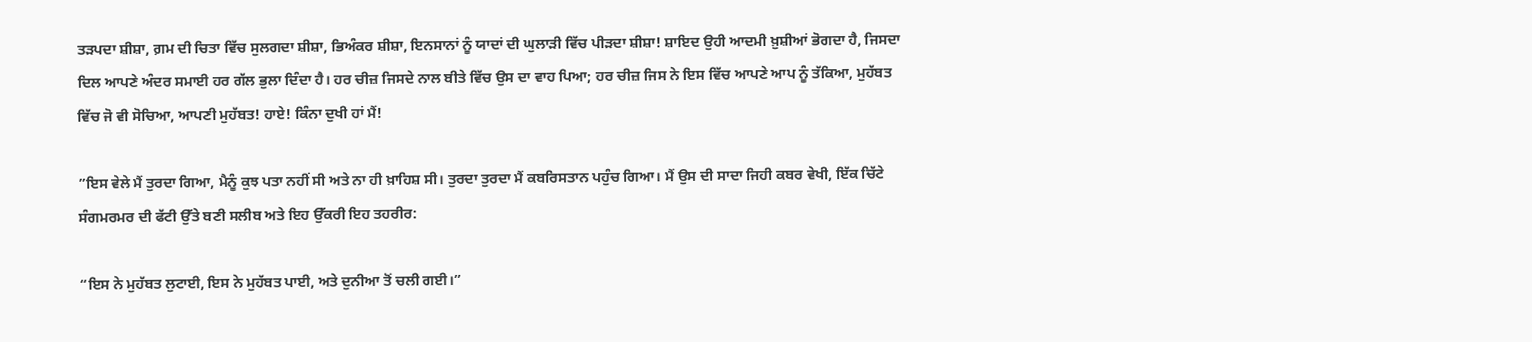ਤੜਪਦਾ ਸ਼ੀਸ਼ਾ, ਗ਼ਮ ਦੀ ਚਿਤਾ ਵਿੱਚ ਸੁਲਗਦਾ ਸ਼ੀਸ਼ਾ, ਭਿਅੰਕਰ ਸ਼ੀਸ਼ਾ, ਇਨਸਾਨਾਂ ਨੂੰ ਯਾਦਾਂ ਦੀ ਘੁਲਾੜੀ ਵਿੱਚ ਪੀੜਦਾ ਸ਼ੀਸ਼ਾ! ਸ਼ਾਇਦ ਉਹੀ ਆਦਮੀ ਖ਼ੁਸ਼ੀਆਂ ਭੋਗਦਾ ਹੈ, ਜਿਸਦਾ ਦਿਲ ਆਪਣੇ ਅੰਦਰ ਸਮਾਈ ਹਰ ਗੱਲ ਭੁਲਾ ਦਿੰਦਾ ਹੈ। ਹਰ ਚੀਜ਼ ਜਿਸਦੇ ਨਾਲ ਬੀਤੇ ਵਿੱਚ ਉਸ ਦਾ ਵਾਹ ਪਿਆ; ਹਰ ਚੀਜ਼ ਜਿਸ ਨੇ ਇਸ ਵਿੱਚ ਆਪਣੇ ਆਪ ਨੂੰ ਤੱਕਿਆ, ਮੁਹੱਬਤ ਵਿੱਚ ਜੋ ਵੀ ਸੋਚਿਆ, ਆਪਣੀ ਮੁਹੱਬਤ! ਹਾਏ! ਕਿੰਨਾ ਦੁਖੀ ਹਾਂ ਮੈਂ!

”ਇਸ ਵੇਲੇ ਮੈਂ ਤੁਰਦਾ ਗਿਆ, ਮੈਨੂੰ ਕੁਝ ਪਤਾ ਨਹੀਂ ਸੀ ਅਤੇ ਨਾ ਹੀ ਖ਼ਾਹਿਸ਼ ਸੀ। ਤੁਰਦਾ ਤੁਰਦਾ ਮੈਂ ਕਬਰਿਸਤਾਨ ਪਹੁੰਚ ਗਿਆ। ਮੈਂ ਉਸ ਦੀ ਸਾਦਾ ਜਿਹੀ ਕਬਰ ਵੇਖੀ, ਇੱਕ ਚਿੱਟੇ ਸੰਗਮਰਮਰ ਦੀ ਫੱਟੀ ਉੱਤੇ ਬਣੀ ਸਲੀਬ ਅਤੇ ਇਹ ਉੱਕਰੀ ਇਹ ਤਹਰੀਰ:

“ਇਸ ਨੇ ਮੁਹੱਬਤ ਲੁਟਾਈ, ਇਸ ਨੇ ਮੁਹੱਬਤ ਪਾਈ, ਅਤੇ ਦੁਨੀਆ ਤੋਂ ਚਲੀ ਗਈ।”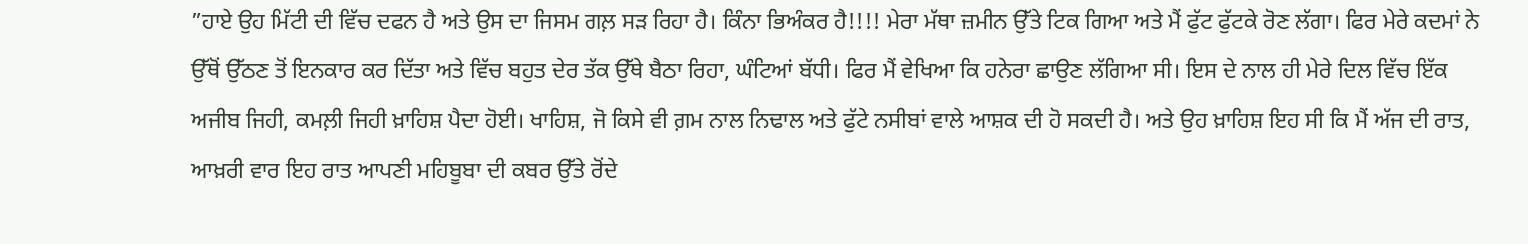”ਹਾਏ ਉਹ ਮਿੱਟੀ ਦੀ ਵਿੱਚ ਦਫਨ ਹੈ ਅਤੇ ਉਸ ਦਾ ਜਿਸਮ ਗਲ਼ ਸੜ ਰਿਹਾ ਹੈ। ਕਿੰਨਾ ਭਿਅੰਕਰ ਹੈ!!!! ਮੇਰਾ ਮੱਥਾ ਜ਼ਮੀਨ ਉੱਤੇ ਟਿਕ ਗਿਆ ਅਤੇ ਮੈਂ ਫੁੱਟ ਫੁੱਟਕੇ ਰੋਣ ਲੱਗਾ। ਫਿਰ ਮੇਰੇ ਕਦਮਾਂ ਨੇ ਉੱਥੋਂ ਉੱਠਣ ਤੋਂ ਇਨਕਾਰ ਕਰ ਦਿੱਤਾ ਅਤੇ ਵਿੱਚ ਬਹੁਤ ਦੇਰ ਤੱਕ ਉੱਥੇ ਬੈਠਾ ਰਿਹਾ, ਘੰਟਿਆਂ ਬੱਧੀ। ਫਿਰ ਮੈਂ ਵੇਖਿਆ ਕਿ ਹਨੇਰਾ ਛਾਉਣ ਲੱਗਿਆ ਸੀ। ਇਸ ਦੇ ਨਾਲ ਹੀ ਮੇਰੇ ਦਿਲ ਵਿੱਚ ਇੱਕ ਅਜੀਬ ਜਿਹੀ, ਕਮਲ਼ੀ ਜਿਹੀ ਖ਼ਾਹਿਸ਼ ਪੈਦਾ ਹੋਈ। ਖਾਹਿਸ਼, ਜੋ ਕਿਸੇ ਵੀ ਗ਼ਮ ਨਾਲ ਨਿਢਾਲ ਅਤੇ ਫੁੱਟੇ ਨਸੀਬਾਂ ਵਾਲੇ ਆਸ਼ਕ ਦੀ ਹੋ ਸਕਦੀ ਹੈ। ਅਤੇ ਉਹ ਖ਼ਾਹਿਸ਼ ਇਹ ਸੀ ਕਿ ਮੈਂ ਅੱਜ ਦੀ ਰਾਤ, ਆਖ਼ਰੀ ਵਾਰ ਇਹ ਰਾਤ ਆਪਣੀ ਮਹਿਬੂਬਾ ਦੀ ਕਬਰ ਉੱਤੇ ਰੋਂਦੇ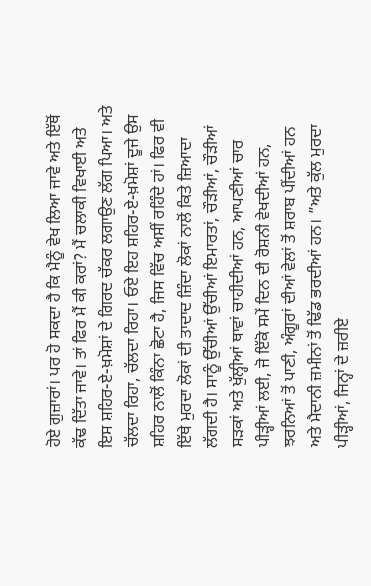ਹੋਏ ਗੁਜ਼ਾਰਾਂ। ਪਰ ਹੋ ਸਕਦਾ ਹੈ ਕਿ ਮੈਨੂੰ ਵੇਖ ਲਿਆ ਜਾਵੇ ਅਤੇ ਇੱਥੋਂ ਕੱਢ ਦਿੱਤਾ ਜਾਵੇ। ਤਾਂ ਫਿਰ ਮੈਂ ਕੀ ਕਰਾਂ? ਮੈਂ ਚਲਾਕੀ ਵਿਖਾਈ ਅਤੇ ਇਸ ਸ਼ਹਿਰ-ਏ-ਖ਼ਮੋਸ਼ਾਂ ਦੇ ਗਿਰਦ ਚੱਕਰ ਲਗਾਉਣ ਲੱਗ ਪਿਆ। ਅਤੇ ਚੱਲਦਾ ਰਿਹਾ, ਚੱਲਦਾ ਰਿਹਾ। ਓਏ ਇਹ ਸ਼ਹਿਰ-ਏ-ਖ਼ਮੋਸ਼ਾਂ ਦੂਜੇ ਉਸ ਸ਼ਹਿਰ ਨਾਲੋਂ ਕਿੰਨਾ ਛੋਟਾ ਹੈ, ਜਿਸ ਵਿੱਚ ਅਸੀਂ ਰਹਿੰਦੇ ਹਾਂ। ਫਿਰ ਵੀ ਇੱਥੇ ਮੁਰਦਾ ਲੋਕਾਂ ਦੀ ਤਾਦਾਦ ਜ਼ਿੰਦਾ ਲੋਕਾਂ ਨਾਲੋਂ ਕਿਤੇ ਜ਼ਿਆਦਾ ਲੱਗਦੀ ਹੈ। ਸਾਨੂੰ ਉੱਚੀਆਂ ਉੱਚੀਆਂ ਇਮਾਰਤਾਂ, ਚੌੜੀਆਂ, ਚੌੜੀਆਂ ਸੜਕਾਂ ਅਤੇ ਖੁੱਲ੍ਹੀਆਂ ਥਾਵਾਂ ਚਾਹੀਦੀਆਂ ਹਨ, ਆਪਣੀਆਂ ਚਾਰ ਪੀੜ੍ਹੀਆਂ ਲਈ, ਜੋ ਇੱਕੋ ਸਮੇਂ ਦਿਨ ਦੀ ਰੋਸ਼ਨੀ ਵੇਖਦੀਆਂ ਹਨ, ਝਰਨਿਆਂ ਤੋਂ ਪਾਣੀ, ਅੰਗੂਰਾਂ ਦੀਆਂ ਵੇਲਾਂ ਤੋਂ ਸ਼ਰਾਬ ਪੀਂਦੀਆਂ ਹਨ ਅਤੇ ਮੈਦਾਨੀ ਜ਼ਮੀਨਾਂ ਤੋਂ ਢਿੱਡ ਭਰਦੀਆਂ ਹਨ। ”ਅਤੇ ਕੁੱਲ ਮੁਰਦਾ ਪੀੜ੍ਹੀਆਂ, ਜਿਨ੍ਹਾਂ ਦੇ ਜ਼ਰੀਏ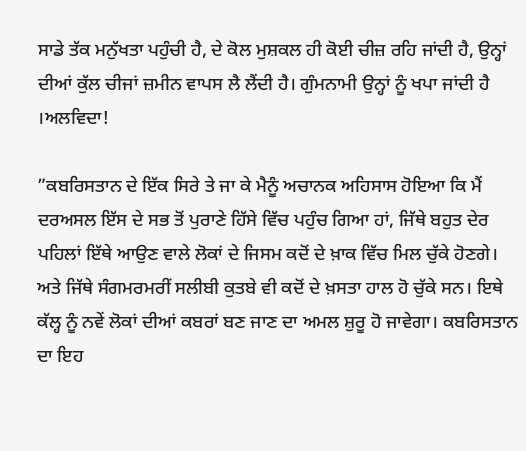ਸਾਡੇ ਤੱਕ ਮਨੁੱਖਤਾ ਪਹੁੰਚੀ ਹੈ, ਦੇ ਕੋਲ ਮੁਸ਼ਕਲ ਹੀ ਕੋਈ ਚੀਜ਼ ਰਹਿ ਜਾਂਦੀ ਹੈ, ਉਨ੍ਹਾਂ ਦੀਆਂ ਕੁੱਲ ਚੀਜਾਂ ਜ਼ਮੀਨ ਵਾਪਸ ਲੈ ਲੈਂਦੀ ਹੈ। ਗੁੰਮਨਾਮੀ ਉਨ੍ਹਾਂ ਨੂੰ ਖਪਾ ਜਾਂਦੀ ਹੈ ।ਅਲਵਿਦਾ!

”ਕਬਰਿਸਤਾਨ ਦੇ ਇੱਕ ਸਿਰੇ ਤੇ ਜਾ ਕੇ ਮੈਨੂੰ ਅਚਾਨਕ ਅਹਿਸਾਸ ਹੋਇਆ ਕਿ ਮੈਂ ਦਰਅਸਲ ਇੱਸ ਦੇ ਸਭ ਤੋਂ ਪੁਰਾਣੇ ਹਿੱਸੇ ਵਿੱਚ ਪਹੁੰਚ ਗਿਆ ਹਾਂ, ਜਿੱਥੇ ਬਹੁਤ ਦੇਰ ਪਹਿਲਾਂ ਇੱਥੇ ਆਉਣ ਵਾਲੇ ਲੋਕਾਂ ਦੇ ਜਿਸਮ ਕਦੋਂ ਦੇ ਖ਼ਾਕ ਵਿੱਚ ਮਿਲ ਚੁੱਕੇ ਹੋਣਗੇ। ਅਤੇ ਜਿੱਥੇ ਸੰਗਮਰਮਰੀਂ ਸਲੀਬੀ ਕੁਤਬੇ ਵੀ ਕਦੋਂ ਦੇ ਖ਼ਸਤਾ ਹਾਲ ਹੋ ਚੁੱਕੇ ਸਨ। ਇਥੇ ਕੱਲ੍ਹ ਨੂੰ ਨਵੇਂ ਲੋਕਾਂ ਦੀਆਂ ਕਬਰਾਂ ਬਣ ਜਾਣ ਦਾ ਅਮਲ ਸ਼ੁਰੂ ਹੋ ਜਾਵੇਗਾ। ਕਬਰਿਸਤਾਨ ਦਾ ਇਹ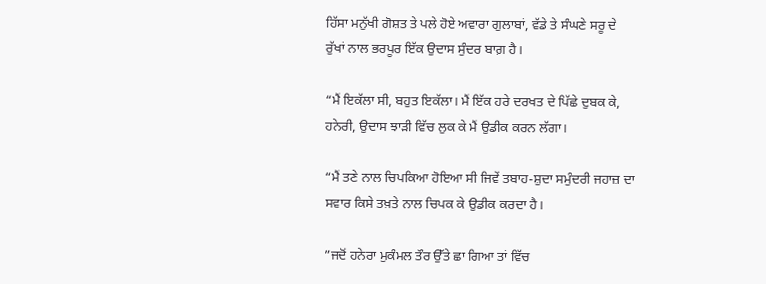ਹਿੱਸਾ ਮਨੁੱਖੀ ਗੋਸ਼ਤ ਤੇ ਪਲੇ ਹੋਏ ਅਵਾਰਾ ਗੁਲਾਬਾਂ, ਵੱਡੇ ਤੇ ਸੰਘਣੇ ਸਰੂ ਦੇ ਰੁੱਖਾਂ ਨਾਲ ਭਰਪੂਰ ਇੱਕ ਉਦਾਸ ਸੁੰਦਰ ਬਾਗ਼ ਹੈ।

“ਮੈਂ ਇਕੱਲਾ ਸੀ, ਬਹੁਤ ਇਕੱਲਾ। ਮੈਂ ਇੱਕ ਹਰੇ ਦਰਖਤ ਦੇ ਪਿੱਛੇ ਦੁਬਕ ਕੇ, ਹਨੇਰੀ, ਉਦਾਸ ਝਾੜੀ ਵਿੱਚ ਲੁਕ ਕੇ ਮੈਂ ਉਡੀਕ ਕਰਨ ਲੱਗਾ।

“ਮੈਂ ਤਣੇ ਨਾਲ ਚਿਪਕਿਆ ਹੋਇਆ ਸੀ ਜਿਵੇਂ ਤਬਾਹ-ਸ਼ੁਦਾ ਸਮੁੰਦਰੀ ਜਹਾਜ਼ ਦਾ ਸਵਾਰ ਕਿਸੇ ਤਖ਼ਤੇ ਨਾਲ ਚਿਪਕ ਕੇ ਉਡੀਕ ਕਰਦਾ ਹੈ।

”ਜਦੋਂ ਹਨੇਰਾ ਮੁਕੰਮਲ ਤੌਰ ਉੱਤੇ ਛਾ ਗਿਆ ਤਾਂ ਵਿੱਚ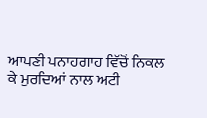ਆਪਣੀ ਪਨਾਹਗਾਹ ਵਿੱਚੋਂ ਨਿਕਲ ਕੇ ਮੁਰਦਿਆਂ ਨਾਲ ਅਟੀ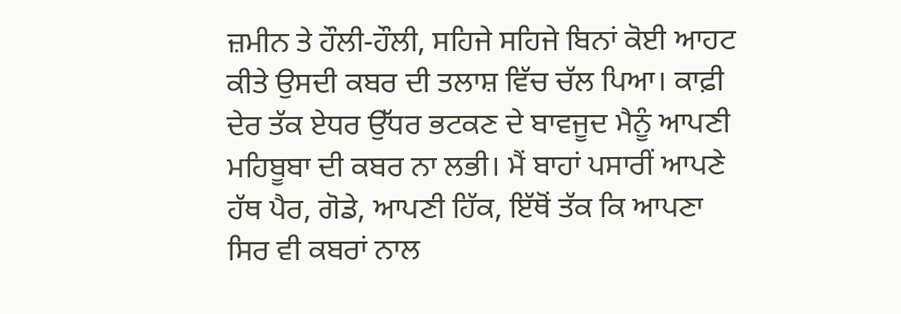ਜ਼ਮੀਨ ਤੇ ਹੌਲੀ-ਹੌਲੀ, ਸਹਿਜੇ ਸਹਿਜੇ ਬਿਨਾਂ ਕੋਈ ਆਹਟ ਕੀਤੇ ਉਸਦੀ ਕਬਰ ਦੀ ਤਲਾਸ਼ ਵਿੱਚ ਚੱਲ ਪਿਆ। ਕਾਫ਼ੀ ਦੇਰ ਤੱਕ ਏਧਰ ਉੱਧਰ ਭਟਕਣ ਦੇ ਬਾਵਜੂਦ ਮੈਨੂੰ ਆਪਣੀ ਮਹਿਬੂਬਾ ਦੀ ਕਬਰ ਨਾ ਲਭੀ। ਮੈਂ ਬਾਹਾਂ ਪਸਾਰੀਂ ਆਪਣੇ ਹੱਥ ਪੈਰ, ਗੋਡੇ, ਆਪਣੀ ਹਿੱਕ, ਇੱਥੋਂ ਤੱਕ ਕਿ ਆਪਣਾ ਸਿਰ ਵੀ ਕਬਰਾਂ ਨਾਲ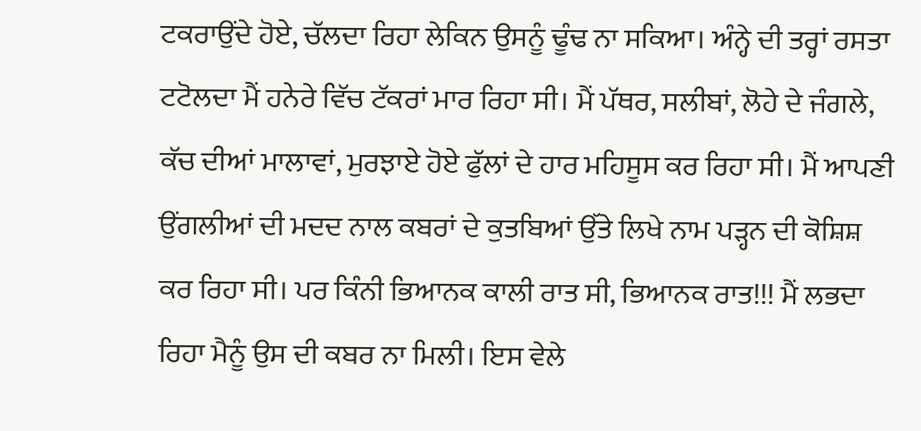ਟਕਰਾਉਂਦੇ ਹੋਏ, ਚੱਲਦਾ ਰਿਹਾ ਲੇਕਿਨ ਉਸਨੂੰ ਢੂੰਢ ਨਾ ਸਕਿਆ। ਅੰਨ੍ਹੇ ਦੀ ਤਰ੍ਹਾਂ ਰਸਤਾ ਟਟੋਲਦਾ ਮੈਂ ਹਨੇਰੇ ਵਿੱਚ ਟੱਕਰਾਂ ਮਾਰ ਰਿਹਾ ਸੀ। ਮੈਂ ਪੱਥਰ, ਸਲੀਬਾਂ, ਲੋਹੇ ਦੇ ਜੰਗਲੇ, ਕੱਚ ਦੀਆਂ ਮਾਲਾਵਾਂ, ਮੁਰਝਾਏ ਹੋਏ ਫੁੱਲਾਂ ਦੇ ਹਾਰ ਮਹਿਸੂਸ ਕਰ ਰਿਹਾ ਸੀ। ਮੈਂ ਆਪਣੀ ਉਂਗਲੀਆਂ ਦੀ ਮਦਦ ਨਾਲ ਕਬਰਾਂ ਦੇ ਕੁਤਬਿਆਂ ਉੱਤੇ ਲਿਖੇ ਨਾਮ ਪੜ੍ਹਨ ਦੀ ਕੋਸ਼ਿਸ਼ ਕਰ ਰਿਹਾ ਸੀ। ਪਰ ਕਿੰਨੀ ਭਿਆਨਕ ਕਾਲੀ ਰਾਤ ਸੀ, ਭਿਆਨਕ ਰਾਤ!!! ਮੈਂ ਲਭਦਾ ਰਿਹਾ ਮੈਨੂੰ ਉਸ ਦੀ ਕਬਰ ਨਾ ਮਿਲੀ। ਇਸ ਵੇਲੇ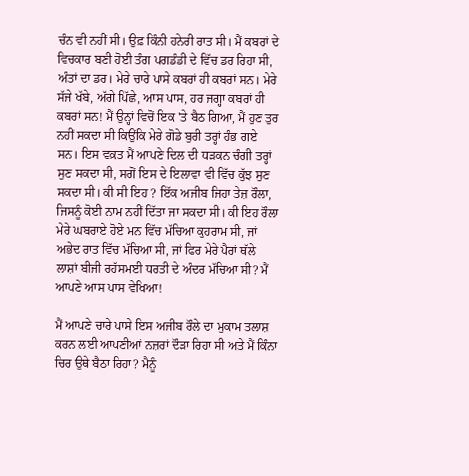ਚੰਨ ਵੀ ਨਹੀਂ ਸੀ। ਉਫ਼ ਕਿੰਨੀ ਹਨੇਰੀ ਰਾਤ ਸੀ। ਮੈਂ ਕਬਰਾਂ ਦੇ ਵਿਚਕਾਰ ਬਣੀ ਹੋਈ ਤੰਗ ਪਗਡੰਡੀ ਦੇ ਵਿੱਚ ਡਰ ਰਿਹਾ ਸੀ, ਅੰਤਾਂ ਦਾ ਡਰ। ਮੇਰੇ ਚਾਰੇ ਪਾਸੇ ਕਬਰਾਂ ਹੀ ਕਬਰਾਂ ਸਨ। ਮੇਰੇ ਸੱਜੇ ਖੱਬੇ, ਅੱਗੇ ਪਿੱਛੇ, ਆਸ ਪਾਸ, ਹਰ ਜਗ੍ਹਾ ਕਬਰਾਂ ਹੀ ਕਬਰਾਂ ਸਨ! ਮੈਂ ਉਨ੍ਹਾਂ ਵਿਚੋਂ ਇਕ 'ਤੇ ਬੈਠ ਗਿਆ, ਮੈਂ ਹੁਣ ਤੁਰ ਨਹੀਂ ਸਕਦਾ ਸੀ ਕਿਉਂਕਿ ਮੇਰੇ ਗੋਡੇ ਬੁਰੀ ਤਰ੍ਹਾਂ ਹੰਭ ਗਏ ਸਨ। ਇਸ ਵਕ਼ਤ ਮੈਂ ਆਪਣੇ ਦਿਲ ਦੀ ਧੜਕਨ ਚੰਗੀ ਤਰ੍ਹਾਂ ਸੁਣ ਸਕਦਾ ਸੀ, ਸਗੋਂ ਇਸ ਦੇ ਇਲਾਵਾ ਵੀ ਵਿੱਚ ਕੁੱਝ ਸੁਣ ਸਕਦਾ ਸੀ। ਕੀ ਸੀ ਇਹ ? ਇੱਕ ਅਜੀਬ ਜਿਹਾ ਤੇਜ਼ ਰੌਲਾ, ਜਿਸਨੂੰ ਕੋਈ ਨਾਮ ਨਹੀਂ ਦਿੱਤਾ ਜਾ ਸਕਦਾ ਸੀ। ਕੀ ਇਹ ਰੌਲਾ ਮੇਰੇ ਘਬਰਾਏ ਹੋਏ ਮਨ ਵਿੱਚ ਮੱਚਿਆ ਕੁਹਰਾਮ ਸੀ, ਜਾਂ ਅਭੇਦ ਰਾਤ ਵਿੱਚ ਮੱਚਿਆ ਸੀ, ਜਾਂ ਫਿਰ ਮੇਰੇ ਪੈਰਾਂ ਥੱਲੇ ਲਾਸ਼ਾਂ ਬੀਜੀ ਰਹੱਸਮਈ ਧਰਤੀ ਦੇ ਅੰਦਰ ਮੱਚਿਆ ਸੀ? ਮੈਂ ਆਪਣੇ ਆਸ ਪਾਸ ਵੇਖਿਆ!

ਮੈਂ ਆਪਣੇ ਚਾਰੇ ਪਾਸੇ ਇਸ ਅਜੀਬ ਰੌਲੇ ਦਾ ਮੁਕਾਮ ਤਲਾਸ਼ ਕਰਨ ਲਈ ਆਪਣੀਆਂ ਨਜ਼ਰਾਂ ਦੌੜਾ ਰਿਹਾ ਸੀ ਅਤੇ ਮੈਂ ਕਿੰਨਾ ਚਿਰ ਉਥੇ ਬੈਠਾ ਰਿਹਾ? ਮੈਨੂੰ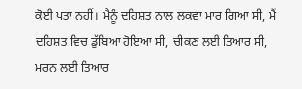ਕੋਈ ਪਤਾ ਨਹੀਂ। ਮੈਨੂੰ ਦਹਿਸ਼ਤ ਨਾਲ ਲਕਵਾ ਮਾਰ ਗਿਆ ਸੀ, ਮੈਂ ਦਹਿਸ਼ਤ ਵਿਚ ਡੁੱਬਿਆ ਹੋਇਆ ਸੀ, ਚੀਕਣ ਲਈ ਤਿਆਰ ਸੀ, ਮਰਨ ਲਈ ਤਿਆਰ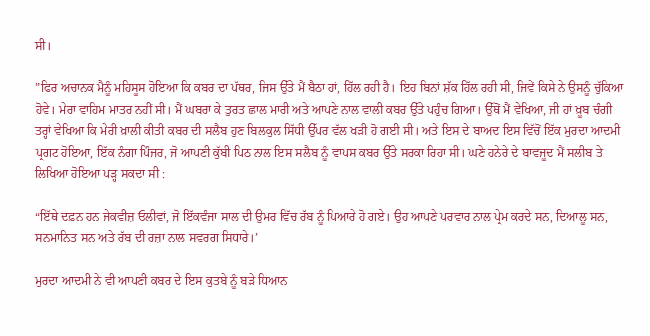ਸੀ।

”ਫਿਰ ਅਚਾਨਕ ਮੈਨੂੰ ਮਹਿਸੂਸ ਹੋਇਆ ਕਿ ਕਬਰ ਦਾ ਪੱਥਰ, ਜਿਸ ਉੱਤੇ ਮੈਂ ਬੈਠਾ ਹਾਂ, ਹਿੱਲ ਰਹੀ ਹੈ। ਇਹ ਬਿਨਾਂ ਸ਼ੱਕ ਹਿੱਲ ਰਹੀ ਸੀ, ਜਿਵੇਂ ਕਿਸੇ ਨੇ ਉਸਨੂੰ ਚੁੱਕਿਆ ਹੋਵੇ। ਮੇਰਾ ਵਾਹਿਮ ਮਾਤਰ ਨਹੀਂ ਸੀ। ਮੈਂ ਘਬਰਾ ਕੇ ਤੁਰਤ ਛਾਲ ਮਾਰੀ ਅਤੇ ਆਪਣੇ ਨਾਲ ਵਾਲੀ ਕਬਰ ਉੱਤੇ ਪਹੁੰਚ ਗਿਆ। ਉੱਥੋਂ ਮੈਂ ਵੇਖਿਆ, ਜੀ ਹਾਂ ਖ਼ੂਬ ਚੰਗੀ ਤਰ੍ਹਾਂ ਵੇਖਿਆ ਕਿ ਮੇਰੀ ਖ਼ਾਲੀ ਕੀਤੀ ਕਬਰ ਦੀ ਸਲੈਬ ਹੁਣ ਬਿਲਕੁਲ ਸਿੱਧੀ ਉੱਪਰ ਵੱਲ ਖੜੀ ਹੋ ਗਈ ਸੀ। ਅਤੇ ਇਸ ਦੇ ਬਾਅਦ ਇਸ ਵਿੱਚੋਂ ਇੱਕ ਮੁਰਦਾ ਆਦਮੀ ਪ੍ਰਗਟ ਹੋਇਆ, ਇੱਕ ਨੰਗਾ ਪਿੰਜਰ, ਜੋ ਆਪਣੀ ਕੁੱਬੀ ਪਿਠ ਨਾਲ ਇਸ ਸਲੈਬ ਨੂੰ ਵਾਪਸ ਕਬਰ ਉੱਤੇ ਸਰਕਾ ਰਿਹਾ ਸੀ। ਘਣੇ ਹਨੇਰੇ ਦੇ ਬਾਵਜੂਦ ਮੈਂ ਸਲੀਬ ਤੇ ਲਿਖਿਆ ਹੋਇਆ ਪੜ੍ਹ ਸਕਦਾ ਸੀ :

“ਇੱਥੇ ਦਫ਼ਨ ਹਨ ਜੇਕਵੀਜ਼ ਓਲੀਵਾਂ, ਜੋ ਇੱਕਵੰਜਾ ਸਾਲ ਦੀ ਉਮਰ ਵਿੱਚ ਰੱਬ ਨੂੰ ਪਿਆਰੇ ਹੋ ਗਏ। ਉਹ ਆਪਣੇ ਪਰਵਾਰ ਨਾਲ ਪ੍ਰੇਮ ਕਰਦੇ ਸਨ, ਦਿਆਲੂ ਸਨ, ਸਨਮਾਨਿਤ ਸਨ ਅਤੇ ਰੱਬ ਦੀ ਰਜ਼ਾ ਨਾਲ ਸਵਰਗ ਸਿਧਾਰੇ।’

ਮੁਰਦਾ ਆਦਮੀ ਨੇ ਵੀ ਆਪਣੀ ਕਬਰ ਦੇ ਇਸ ਕੁਤਬੇ ਨੂੰ ਬੜੇ ਧਿਆਨ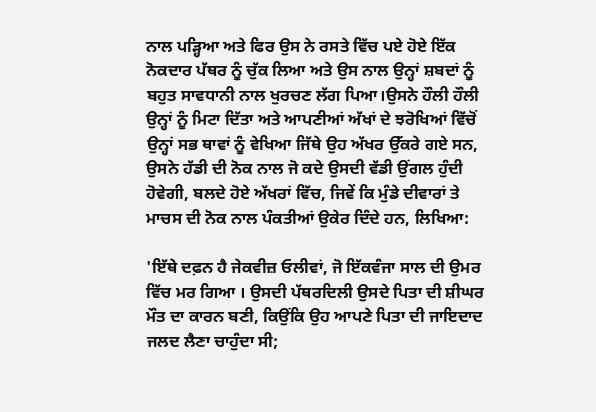ਨਾਲ ਪੜ੍ਹਿਆ ਅਤੇ ਫਿਰ ਉਸ ਨੇ ਰਸਤੇ ਵਿੱਚ ਪਏ ਹੋਏ ਇੱਕ ਨੋਕਦਾਰ ਪੱਥਰ ਨੂੰ ਚੁੱਕ ਲਿਆ ਅਤੇ ਉਸ ਨਾਲ ਉਨ੍ਹਾਂ ਸ਼ਬਦਾਂ ਨੂੰ ਬਹੁਤ ਸਾਵਧਾਨੀ ਨਾਲ ਖੁਰਚਣ ਲੱਗ ਪਿਆ।ਉਸਨੇ ਹੌਲੀ ਹੌਲੀ ਉਨ੍ਹਾਂ ਨੂੰ ਮਿਟਾ ਦਿੱਤਾ ਅਤੇ ਆਪਣੀਆਂ ਅੱਖਾਂ ਦੇ ਝਰੋਖਿਆਂ ਵਿੱਚੋਂ ਉਨ੍ਹਾਂ ਸਭ ਥਾਵਾਂ ਨੂੰ ਵੇਖਿਆ ਜਿੱਥੇ ਉਹ ਅੱਖਰ ਉੱਕਰੇ ਗਏ ਸਨ, ਉਸਨੇ ਹੱਡੀ ਦੀ ਨੋਕ ਨਾਲ ਜੋ ਕਦੇ ਉਸਦੀ ਵੱਡੀ ਉਂਗਲ ਹੁੰਦੀ ਹੋਵੇਗੀ, ਬਲਦੇ ਹੋਏ ਅੱਖਰਾਂ ਵਿੱਚ, ਜਿਵੇਂ ਕਿ ਮੁੰਡੇ ਦੀਵਾਰਾਂ ਤੇ ਮਾਚਸ ਦੀ ਨੋਕ ਨਾਲ ਪੰਕਤੀਆਂ ਉਕੇਰ ਦਿੰਦੇ ਹਨ, ਲਿਖਿਆ:

'ਇੱਥੇ ਦਫ਼ਨ ਹੈ ਜੇਕਵੀਜ਼ ਓਲੀਵਾਂ, ਜੋ ਇੱਕਵੰਜਾ ਸਾਲ ਦੀ ਉਮਰ ਵਿੱਚ ਮਰ ਗਿਆ । ਉਸਦੀ ਪੱਥਰਦਿਲੀ ਉਸਦੇ ਪਿਤਾ ਦੀ ਸ਼ੀਘਰ ਮੌਤ ਦਾ ਕਾਰਨ ਬਣੀ, ਕਿਉਂਕਿ ਉਹ ਆਪਣੇ ਪਿਤਾ ਦੀ ਜਾਇਦਾਦ ਜਲਦ ਲੈਣਾ ਚਾਹੁੰਦਾ ਸੀ;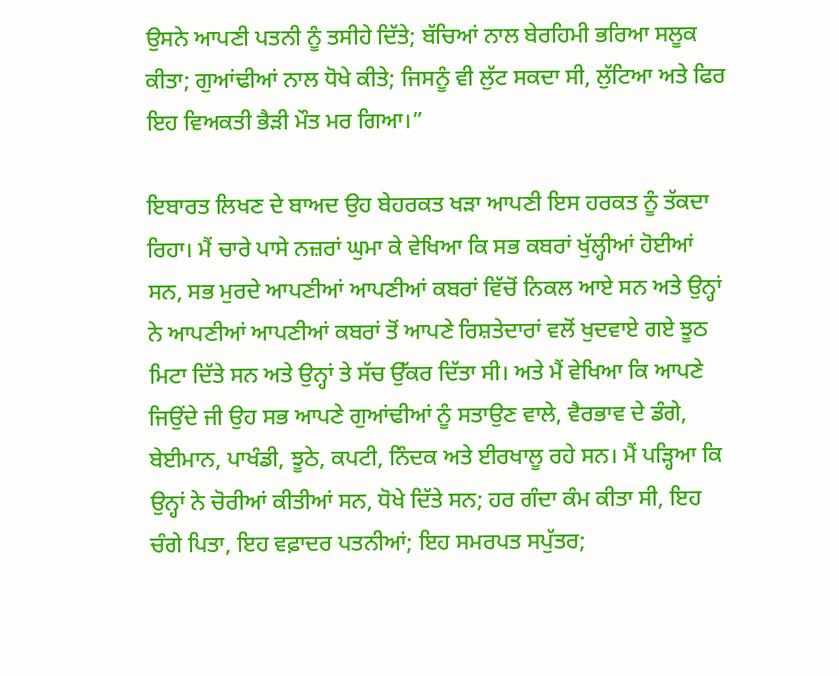ਉਸਨੇ ਆਪਣੀ ਪਤਨੀ ਨੂੰ ਤਸੀਹੇ ਦਿੱਤੇ; ਬੱਚਿਆਂ ਨਾਲ ਬੇਰਹਿਮੀ ਭਰਿਆ ਸਲੂਕ ਕੀਤਾ; ਗੁਆਂਢੀਆਂ ਨਾਲ ਧੋਖੇ ਕੀਤੇ; ਜਿਸਨੂੰ ਵੀ ਲੁੱਟ ਸਕਦਾ ਸੀ, ਲੁੱਟਿਆ ਅਤੇ ਫਿਰ ਇਹ ਵਿਅਕਤੀ ਭੈੜੀ ਮੌਤ ਮਰ ਗਿਆ।”

ਇਬਾਰਤ ਲਿਖਣ ਦੇ ਬਾਅਦ ਉਹ ਬੇਹਰਕਤ ਖੜਾ ਆਪਣੀ ਇਸ ਹਰਕਤ ਨੂੰ ਤੱਕਦਾ ਰਿਹਾ। ਮੈਂ ਚਾਰੇ ਪਾਸੇ ਨਜ਼ਰਾਂ ਘੁਮਾ ਕੇ ਵੇਖਿਆ ਕਿ ਸਭ ਕਬਰਾਂ ਖੁੱਲ੍ਹੀਆਂ ਹੋਈਆਂ ਸਨ, ਸਭ ਮੁਰਦੇ ਆਪਣੀਆਂ ਆਪਣੀਆਂ ਕਬਰਾਂ ਵਿੱਚੋਂ ਨਿਕਲ ਆਏ ਸਨ ਅਤੇ ਉਨ੍ਹਾਂ ਨੇ ਆਪਣੀਆਂ ਆਪਣੀਆਂ ਕਬਰਾਂ ਤੋਂ ਆਪਣੇ ਰਿਸ਼ਤੇਦਾਰਾਂ ਵਲੋਂ ਖੁਦਵਾਏ ਗਏ ਝੂਠ ਮਿਟਾ ਦਿੱਤੇ ਸਨ ਅਤੇ ਉਨ੍ਹਾਂ ਤੇ ਸੱਚ ਉੱਕਰ ਦਿੱਤਾ ਸੀ। ਅਤੇ ਮੈਂ ਵੇਖਿਆ ਕਿ ਆਪਣੇ ਜਿਉਂਦੇ ਜੀ ਉਹ ਸਭ ਆਪਣੇ ਗੁਆਂਢੀਆਂ ਨੂੰ ਸਤਾਉਣ ਵਾਲੇ, ਵੈਰਭਾਵ ਦੇ ਡੰਗੇ, ਬੇਈਮਾਨ, ਪਾਖੰਡੀ, ਝੂਠੇ, ਕਪਟੀ, ਨਿੰਦਕ ਅਤੇ ਈਰਖਾਲੂ ਰਹੇ ਸਨ। ਮੈਂ ਪੜ੍ਹਿਆ ਕਿ ਉਨ੍ਹਾਂ ਨੇ ਚੋਰੀਆਂ ਕੀਤੀਆਂ ਸਨ, ਧੋਖੇ ਦਿੱਤੇ ਸਨ; ਹਰ ਗੰਦਾ ਕੰਮ ਕੀਤਾ ਸੀ, ਇਹ ਚੰਗੇ ਪਿਤਾ, ਇਹ ਵਫ਼ਾਦਰ ਪਤਨੀਆਂ; ਇਹ ਸਮਰਪਤ ਸਪੁੱਤਰ;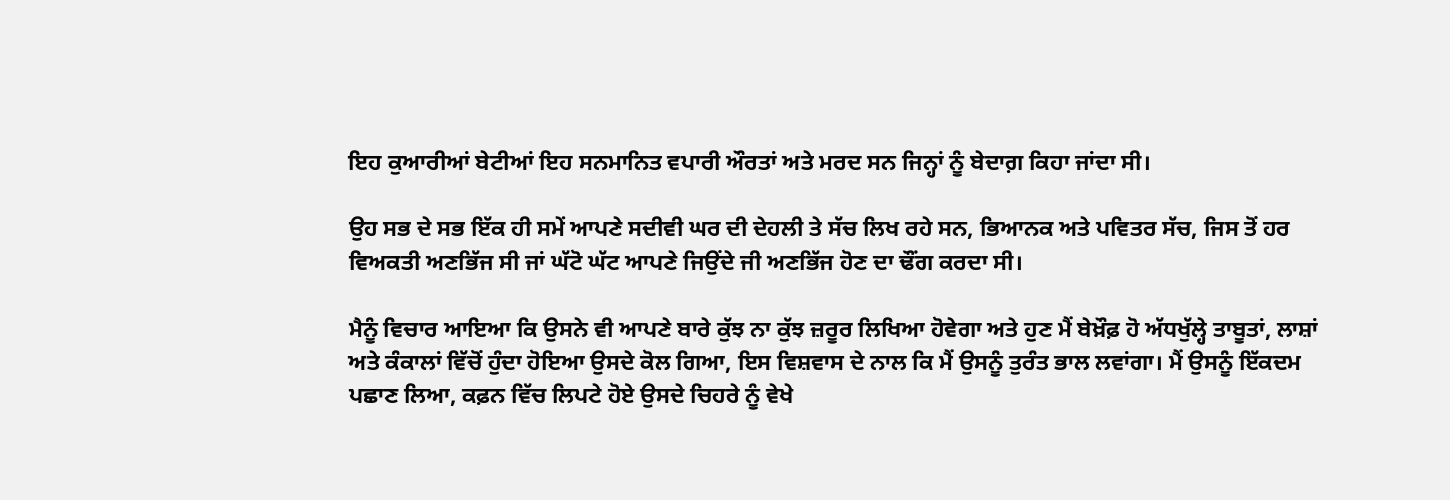ਇਹ ਕੁਆਰੀਆਂ ਬੇਟੀਆਂ ਇਹ ਸਨਮਾਨਿਤ ਵਪਾਰੀ ਔਰਤਾਂ ਅਤੇ ਮਰਦ ਸਨ ਜਿਨ੍ਹਾਂ ਨੂੰ ਬੇਦਾਗ਼ ਕਿਹਾ ਜਾਂਦਾ ਸੀ।

ਉਹ ਸਭ ਦੇ ਸਭ ਇੱਕ ਹੀ ਸਮੇਂ ਆਪਣੇ ਸਦੀਵੀ ਘਰ ਦੀ ਦੇਹਲੀ ਤੇ ਸੱਚ ਲਿਖ ਰਹੇ ਸਨ, ਭਿਆਨਕ ਅਤੇ ਪਵਿਤਰ ਸੱਚ, ਜਿਸ ਤੋਂ ਹਰ ਵਿਅਕਤੀ ਅਣਭਿੱਜ ਸੀ ਜਾਂ ਘੱਟੋ ਘੱਟ ਆਪਣੇ ਜਿਉਂਦੇ ਜੀ ਅਣਭਿੱਜ ਹੋਣ ਦਾ ਢੌਂਗ ਕਰਦਾ ਸੀ।

ਮੈਨੂੰ ਵਿਚਾਰ ਆਇਆ ਕਿ ਉਸਨੇ ਵੀ ਆਪਣੇ ਬਾਰੇ ਕੁੱਝ ਨਾ ਕੁੱਝ ਜ਼ਰੂਰ ਲਿਖਿਆ ਹੋਵੇਗਾ ਅਤੇ ਹੁਣ ਮੈਂ ਬੇਖ਼ੌਫ਼ ਹੋ ਅੱਧਖੁੱਲ੍ਹੇ ਤਾਬੂਤਾਂ, ਲਾਸ਼ਾਂ ਅਤੇ ਕੰਕਾਲਾਂ ਵਿੱਚੋਂ ਹੁੰਦਾ ਹੋਇਆ ਉਸਦੇ ਕੋਲ ਗਿਆ, ਇਸ ਵਿਸ਼ਵਾਸ ਦੇ ਨਾਲ ਕਿ ਮੈਂ ਉਸਨੂੰ ਤੁਰੰਤ ਭਾਲ ਲਵਾਂਗਾ। ਮੈਂ ਉਸਨੂੰ ਇੱਕਦਮ ਪਛਾਣ ਲਿਆ, ਕਫ਼ਨ ਵਿੱਚ ਲਿਪਟੇ ਹੋਏ ਉਸਦੇ ਚਿਹਰੇ ਨੂੰ ਵੇਖੇ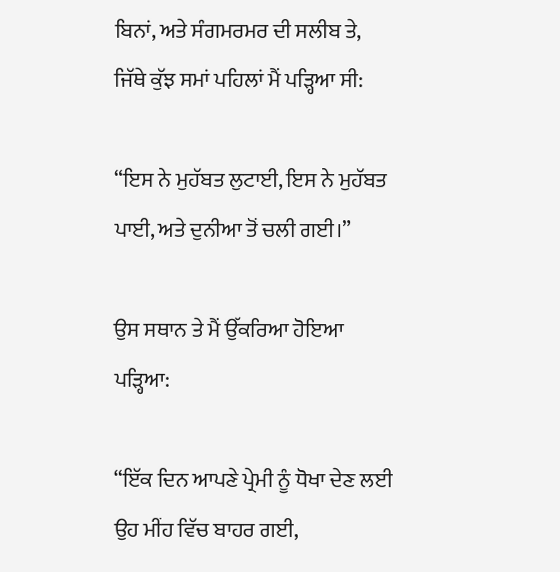ਬਿਨਾਂ, ਅਤੇ ਸੰਗਮਰਮਰ ਦੀ ਸਲੀਬ ਤੇ, ਜਿੱਥੇ ਕੁੱਝ ਸਮਾਂ ਪਹਿਲਾਂ ਮੈਂ ਪੜ੍ਹਿਆ ਸੀ:

“ਇਸ ਨੇ ਮੁਹੱਬਤ ਲੁਟਾਈ, ਇਸ ਨੇ ਮੁਹੱਬਤ ਪਾਈ, ਅਤੇ ਦੁਨੀਆ ਤੋਂ ਚਲੀ ਗਈ।”

ਉਸ ਸਥਾਨ ਤੇ ਮੈਂ ਉੱਕਰਿਆ ਹੋਇਆ ਪੜ੍ਹਿਆ:

“ਇੱਕ ਦਿਨ ਆਪਣੇ ਪ੍ਰੇਮੀ ਨੂੰ ਧੋਖਾ ਦੇਣ ਲਈ ਉਹ ਮੀਂਹ ਵਿੱਚ ਬਾਹਰ ਗਈ,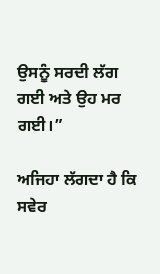ਉਸਨੂੰ ਸਰਦੀ ਲੱਗ ਗਈ ਅਤੇ ਉਹ ਮਰ ਗਈ।”

ਅਜਿਹਾ ਲੱਗਦਾ ਹੈ ਕਿ ਸਵੇਰ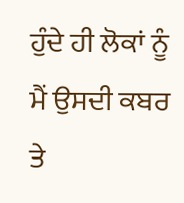ਹੁੰਦੇ ਹੀ ਲੋਕਾਂ ਨੂੰ ਮੈਂ ਉਸਦੀ ਕਬਰ ਤੇ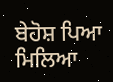ਬੇਹੋਸ਼ ਪਿਆ ਮਿਲਿਆ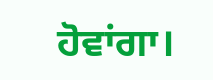ਹੋਵਾਂਗਾ।